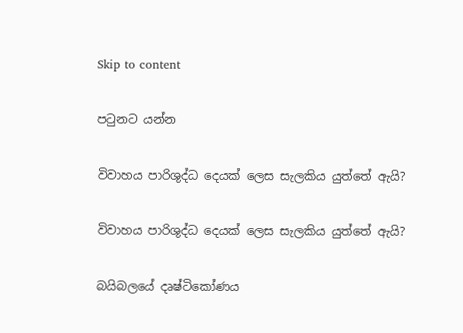Skip to content

පටුනට යන්න

විවාහය පාරිශුද්ධ දෙයක් ලෙස සැලකිය යුත්තේ ඇයි?

විවාහය පාරිශුද්ධ දෙයක් ලෙස සැලකිය යුත්තේ ඇයි?

බයිබලයේ දෘෂ්ටිකෝණය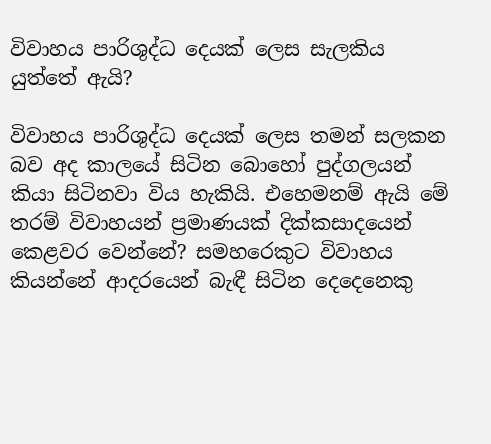විවාහය පාරිශුද්ධ දෙයක් ලෙස සැලකිය යුත්තේ ඇයි?

විවාහය පාරිශුද්ධ දෙයක් ලෙස තමන් සලකන බව අද කාලයේ සිටින බොහෝ පුද්ගලයන් කියා සිටිනවා විය හැකියි. එහෙමනම් ඇයි මේ තරම් විවාහයන් ප්‍රමාණයක් දික්කසාදයෙන් කෙළවර වෙන්නේ? සමහරෙකුට විවාහය කියන්නේ ආදරයෙන් බැඳී සිටින දෙදෙනෙකු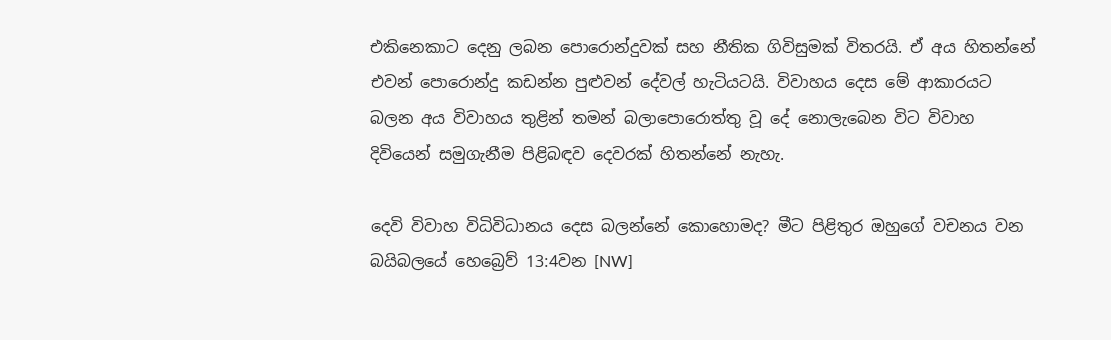එකිනෙකාට දෙනු ලබන පොරොන්දුවක් සහ නීතික ගිවිසුමක් විතරයි. ඒ අය හිතන්නේ එවන් පොරොන්දු කඩන්න පුළුවන් දේවල් හැටියටයි. විවාහය දෙස මේ ආකාරයට බලන අය විවාහය තුළින් තමන් බලාපොරොත්තු වූ දේ නොලැබෙන විට විවාහ දිවියෙන් සමුගැනීම පිළිබඳව දෙවරක් හිතන්නේ නැහැ.

දෙවි විවාහ විධිවිධානය දෙස බලන්නේ කොහොමද? මීට පිළිතුර ඔහුගේ වචනය වන බයිබලයේ හෙබ්‍රෙව් 13:4වන [NW]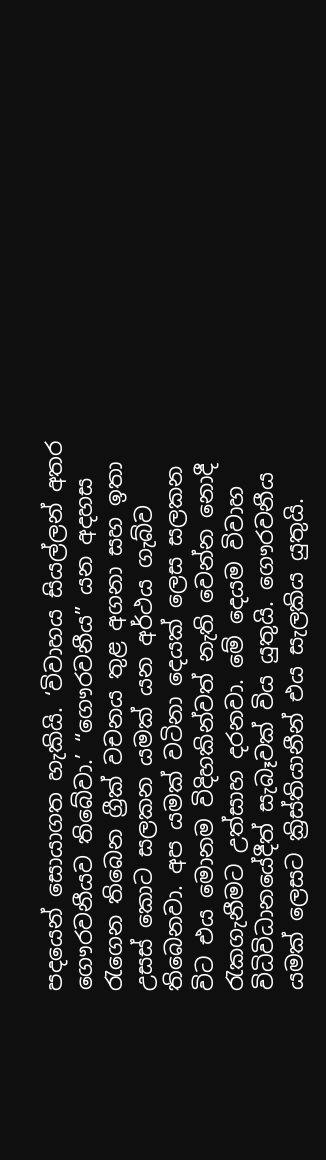පදයෙන් සොයාගත හැකියි. ‘විවාහය සියල්ලන් අතර ගෞරවනීයව තිබේවා.’ “ගෞරවනීය” යන අදහස රැගෙන තිබෙන ග්‍රීක් වචනය තුළ අගනා සහ ඉතා උසස් කොට සලකන යමක් යන අර්ථය ගැබ්ව තිබෙනවා. අප යමක් වටිනා දෙයක් ලෙස සලකන විට එය මොනම විදිහකින්වත් නැති වෙන්න නොදී රැකගැනීමට උත්සාහ දරනවා. මේ දෙයම විවාහ විධිවිධානයේදීත් සැබෑවක් විය යුතුයි. ගෞරවනීය යමක් ලෙසට ක්‍රිස්තියානීන් එය සැලකිය යුතුයි.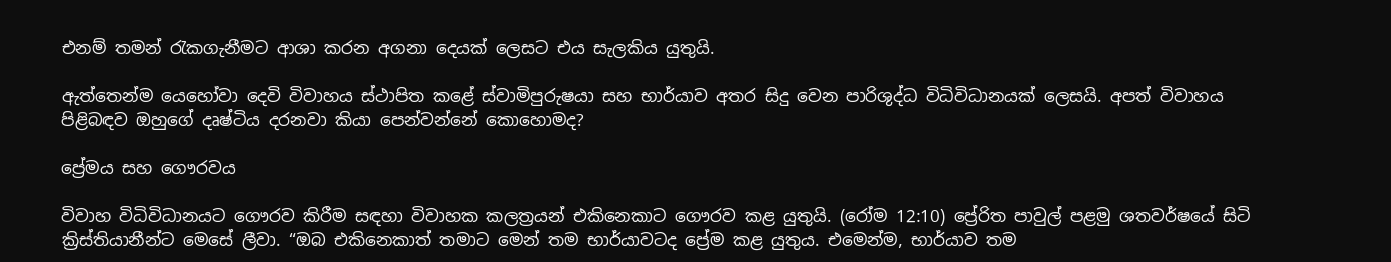එනම් තමන් රැකගැනීමට ආශා කරන අගනා දෙයක් ලෙසට එය සැලකිය යුතුයි.

ඇත්තෙන්ම යෙහෝවා දෙවි විවාහය ස්ථාපිත කළේ ස්වාමිපුරුෂයා සහ භාර්යාව අතර සිදු වෙන පාරිශුද්ධ විධිවිධානයක් ලෙසයි. අපත් විවාහය පිළිබඳව ඔහුගේ දෘෂ්ටිය දරනවා කියා පෙන්වන්නේ කොහොමද?

ප්‍රේමය සහ ගෞරවය

විවාහ විධිවිධානයට ගෞරව කිරීම සඳහා විවාහක කලත්‍රයන් එකිනෙකාට ගෞරව කළ යුතුයි. (රෝම 12:10) ප්‍රේරිත පාවුල් පළමු ශතවර්ෂයේ සිටි ක්‍රිස්තියානීන්ට මෙසේ ලීවා. “ඔබ එකිනෙකාත් තමාට මෙන් තම භාර්යාවටද ප්‍රේම කළ යුතුය. එමෙන්ම, භාර්යාව තම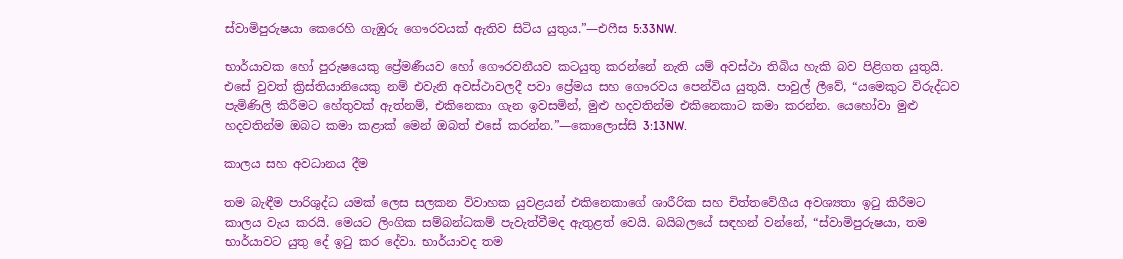ස්වාමිපුරුෂයා කෙරෙහි ගැඹුරු ගෞරවයක් ඇතිව සිටිය යුතුය.”—එෆීස 5:33NW.

භාර්යාවක හෝ පුරුෂයෙකු ප්‍රේමණීයව හෝ ගෞරවනීයව කටයුතු කරන්නේ නැති යම් අවස්ථා තිබිය හැකි බව පිළිගත යුතුයි. එසේ වුවත් ක්‍රිස්තියානියෙකු නම් එවැනි අවස්ථාවලදී පවා ප්‍රේමය සහ ගෞරවය පෙන්විය යුතුයි. පාවුල් ලීවේ, “යමෙකුට විරුද්ධව පැමිණිලි කිරීමට හේතුවක් ඇත්නම්, එකිනෙකා ගැන ඉවසමින්, මුළු හදවතින්ම එකිනෙකාට කමා කරන්න. යෙහෝවා මුළු හදවතින්ම ඔබට කමා කළාක් මෙන් ඔබත් එසේ කරන්න.”—කොලොස්සි 3:13NW.

කාලය සහ අවධානය දීම

තම බැඳීම පාරිශුද්ධ යමක් ලෙස සලකන විවාහක යුවළයන් එකිනෙකාගේ ශාරීරික සහ චිත්තවේගීය අවශ්‍යතා ඉටු කිරීමට කාලය වැය කරයි. මෙයට ලිංගික සම්බන්ධකම් පැවැත්වීමද ඇතුළත් වෙයි. බයිබලයේ සඳහන් වන්නේ, “ස්වාමිපුරුෂයා, තම භාර්යාවට යුතු දේ ඉටු කර දේවා. භාර්යාවද තම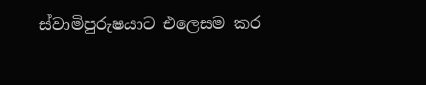ස්වාමිපුරුෂයාට එලෙසම කර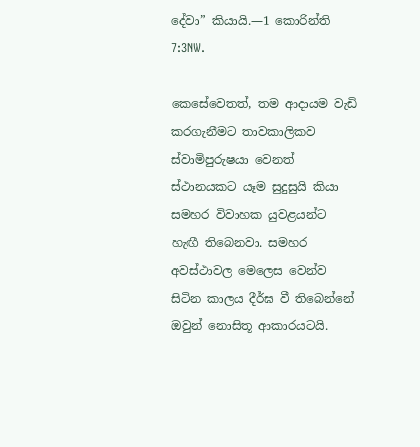දේවා” කියායි.—1 කොරින්ති 7:3NW.

කෙසේවෙතත්, තම ආදායම වැඩි කරගැනීමට තාවකාලිකව ස්වාමිපුරුෂයා වෙනත් ස්ථානයකට යෑම සුදුසුයි කියා සමහර විවාහක යුවළයන්ට හැඟී තිබෙනවා. සමහර අවස්ථාවල මෙලෙස වෙන්ව සිටින කාලය දීර්ඝ වී තිබෙන්නේ ඔවුන් නොසිතූ ආකාරයටයි.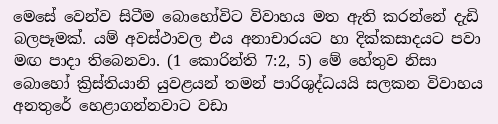මෙසේ වෙන්ව සිටීම බොහෝවිට විවාහය මත ඇති කරන්නේ දැඩි බලපෑමක්. යම් අවස්ථාවල එය අනාචාරයට හා දික්කසාදයට පවා මඟ පාදා තිබෙනවා. (1 කොරින්ති 7:2, 5) මේ හේතුව නිසා බොහෝ ක්‍රිස්තියානි යුවළයන් තමන් පාරිශුද්ධයයි සලකන විවාහය අනතුරේ හෙළාගන්නවාට වඩා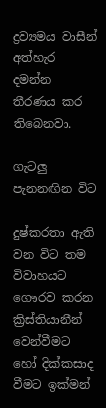ද්‍රව්‍යමය වාසීන් අත්හැර දමන්න තීරණය කර තිබෙනවා.

ගැටලු පැනනඟින විට

දුෂ්කරතා ඇති වන විට තම විවාහයට ගෞරව කරන ක්‍රිස්තියානීන් වෙන්වීමට හෝ දික්කසාද වීමට ඉක්මන්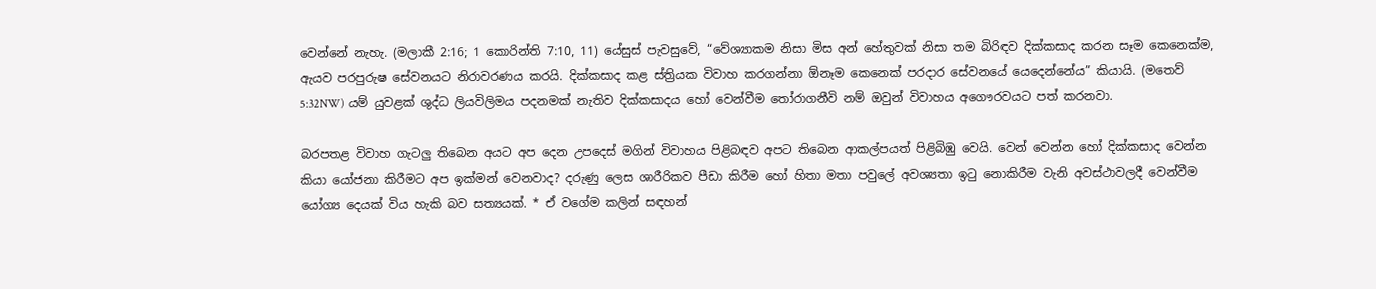වෙන්නේ නැහැ. (මලාකී 2:16; 1 කොරින්ති 7:10, 11) යේසුස් පැවසුවේ, “වේශ්‍යාකම නිසා මිස අන් හේතුවක් නිසා තම බිරිඳව දික්කසාද කරන සෑම කෙනෙක්ම, ඇයව පරපුරුෂ සේවනයට නිරාවරණය කරයි. දික්කසාද කළ ස්ත්‍රියක විවාහ කරගන්නා ඕනෑම කෙනෙක් පරදාර සේවනයේ යෙදෙන්නේය” කියායි. (මතෙව් 5:32NW) යම් යුවළක් ශුද්ධ ලියවිලිමය පදනමක් නැතිව දික්කසාදය හෝ වෙන්වීම තෝරාගනීවි නම් ඔවුන් විවාහය අගෞරවයට පත් කරනවා.

බරපතළ විවාහ ගැටලු තිබෙන අයට අප දෙන උපදෙස් මගින් විවාහය පිළිබඳව අපට තිබෙන ආකල්පයත් පිළිබිඹු වෙයි. වෙන් වෙන්න හෝ දික්කසාද වෙන්න කියා යෝජනා කිරීමට අප ඉක්මන් වෙනවාද? දරුණු ලෙස ශාරීරිකව පීඩා කිරීම හෝ හිතා මතා පවුලේ අවශ්‍යතා ඉටු නොකිරීම වැනි අවස්ථාවලදී වෙන්වීම යෝග්‍ය දෙයක් විය හැකි බව සත්‍යයක්. * ඒ වගේම කලින් සඳහන්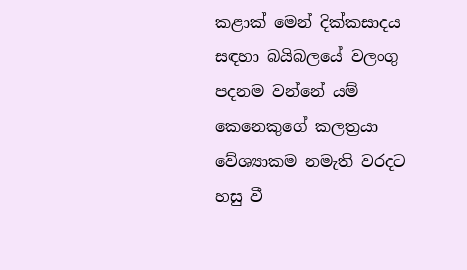කළාක් මෙන් දික්කසාදය සඳහා බයිබලයේ වලංගු පදනම වන්නේ යම් කෙනෙකුගේ කලත්‍රයා වේශ්‍යාකම නමැති වරදට හසු වී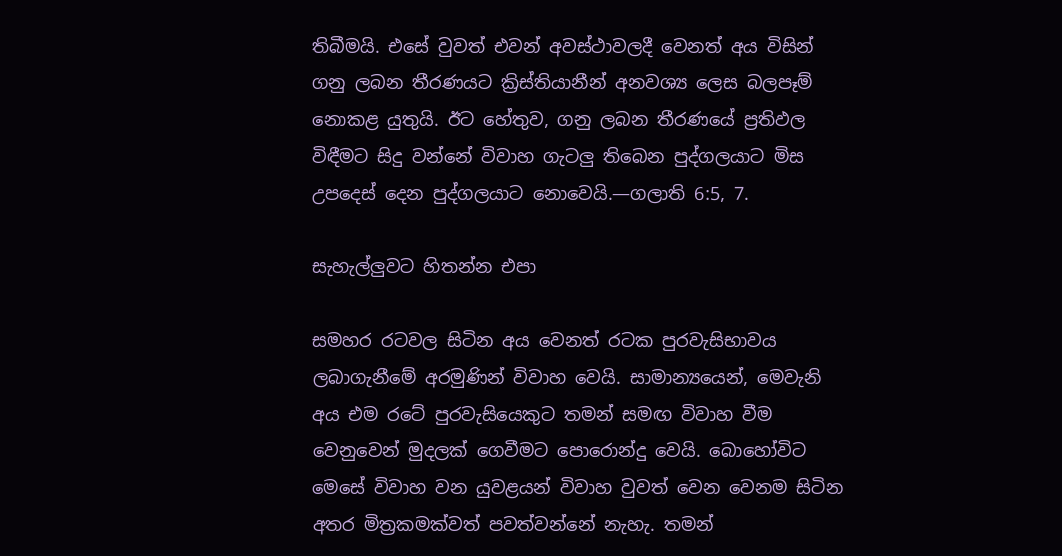තිබීමයි. එසේ වුවත් එවන් අවස්ථාවලදී වෙනත් අය විසින් ගනු ලබන තීරණයට ක්‍රිස්තියානීන් අනවශ්‍ය ලෙස බලපෑම් නොකළ යුතුයි. ඊට හේතුව, ගනු ලබන තීරණයේ ප්‍රතිඵල විඳීමට සිදු වන්නේ විවාහ ගැටලු තිබෙන පුද්ගලයාට මිස උපදෙස් දෙන පුද්ගලයාට නොවෙයි.—ගලාති 6:5, 7.

සැහැල්ලුවට හිතන්න එපා

සමහර රටවල සිටින අය වෙනත් රටක පුරවැසිභාවය ලබාගැනීමේ අරමුණින් විවාහ වෙයි. සාමාන්‍යයෙන්, මෙවැනි අය එම රටේ පුරවැසියෙකුට තමන් සමඟ විවාහ වීම වෙනුවෙන් මුදලක් ගෙවීමට පොරොන්දු වෙයි. බොහෝවිට මෙසේ විවාහ වන යුවළයන් විවාහ වුවත් වෙන වෙනම සිටින අතර මිත්‍රකමක්වත් පවත්වන්නේ නැහැ. තමන්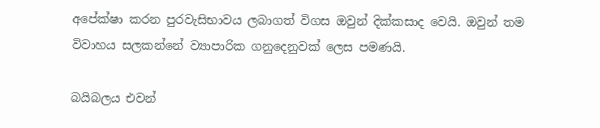අපේක්ෂා කරන පුරවැසිභාවය ලබාගත් විගස ඔවුන් දික්කසාද වෙයි. ඔවුන් තම විවාහය සලකන්නේ ව්‍යාපාරික ගනුදෙනුවක් ලෙස පමණයි.

බයිබලය එවන්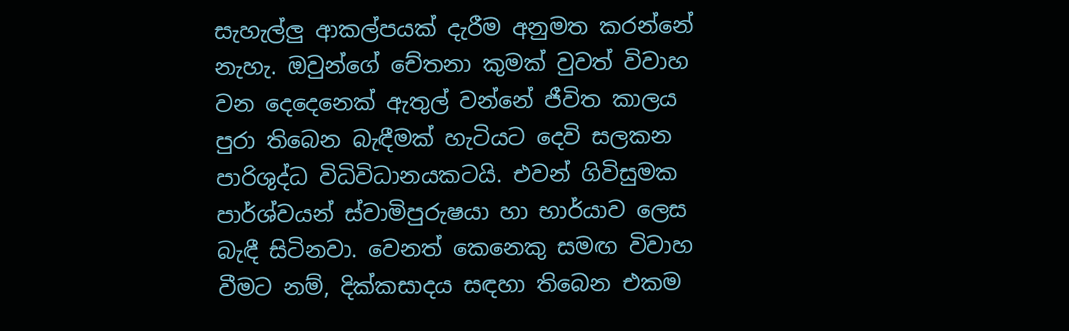සැහැල්ලු ආකල්පයක් දැරීම අනුමත කරන්නේ නැහැ. ඔවුන්ගේ චේතනා කුමක් වුවත් විවාහ වන දෙදෙනෙක් ඇතුල් වන්නේ ජීවිත කාලය පුරා තිබෙන බැඳීමක් හැටියට දෙවි සලකන පාරිශුද්ධ විධිවිධානයකටයි. එවන් ගිවිසුමක පාර්ශ්වයන් ස්වාමිපුරුෂයා හා භාර්යාව ලෙස බැඳී සිටිනවා. වෙනත් කෙනෙකු සමඟ විවාහ වීමට නම්, දික්කසාදය සඳහා තිබෙන එකම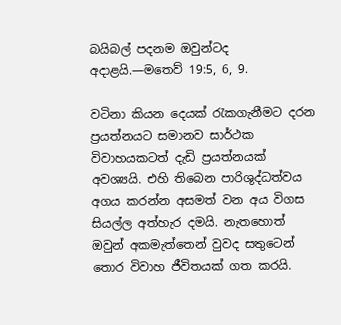බයිබල් පදනම ඔවුන්ටද අදාළයි.—මතෙව් 19:5, 6, 9.

වටිනා කියන දෙයක් රැකගැනීමට දරන ප්‍රයත්නයට සමානව සාර්ථක විවාහයකටත් දැඩි ප්‍රයත්නයක් අවශ්‍යයි. එහි තිබෙන පාරිශුද්ධත්වය අගය කරන්න අසමත් වන අය විගස සියල්ල අත්හැර දමයි. නැතහොත් ඔවුන් අකමැත්තෙන් වුවද සතුටෙන් තොර විවාහ ජීවිතයක් ගත කරයි.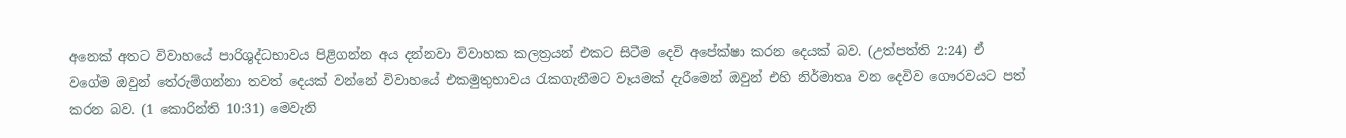අනෙක් අතට විවාහයේ පාරිශුද්ධභාවය පිළිගන්න අය දන්නවා විවාහක කලත්‍රයන් එකට සිටීම දෙවි අපේක්ෂා කරන දෙයක් බව. (උත්පත්ති 2:24) ඒ වගේම ඔවුන් තේරුම්ගන්නා තවත් දෙයක් වන්නේ විවාහයේ එකමුතුභාවය රැකගැනීමට වෑයමක් දැරීමෙන් ඔවුන් එහි නිර්මාතෘ වන දෙවිව ගෞරවයට පත් කරන බව. (1 කොරින්ති 10:31) මෙවැනි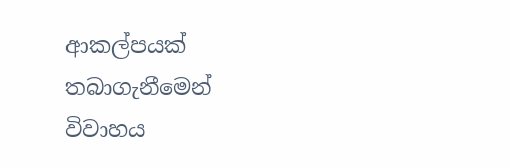ආකල්පයක් තබාගැනීමෙන් විවාහය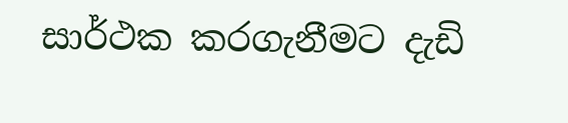සාර්ථක කරගැනීමට දැඩි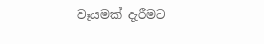වෑයමක් දැරීමට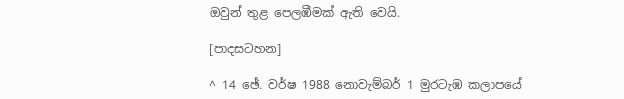ඔවුන් තුළ පෙලඹීමක් ඇති වෙයි.

[පාදසටහන]

^ 14 ඡේ. වර්ෂ 1988 නොවැම්බර් 1 මුරටැඹ කලාපයේ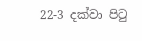22-3 දක්වා පිටු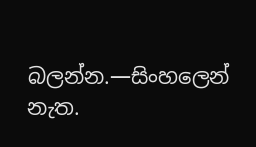බලන්න.—සිංහලෙන් නැත.